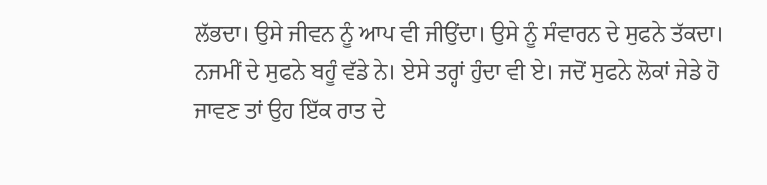ਲੱਭਦਾ। ਉਸੇ ਜੀਵਨ ਨੂੰ ਆਪ ਵੀ ਜੀਉਂਦਾ। ਉਸੇ ਨੂੰ ਸੰਵਾਰਨ ਦੇ ਸੁਫਨੇ ਤੱਕਦਾ। ਨਜਮੀਂ ਦੇ ਸੁਫਨੇ ਬਹੂੰ ਵੱਡੇ ਨੇ। ਏਸੇ ਤਰ੍ਹਾਂ ਹੁੰਦਾ ਵੀ ਏ। ਜਦੋਂ ਸੁਫਨੇ ਲੋਕਾਂ ਜੇਡੇ ਹੋ ਜਾਵਣ ਤਾਂ ਉਹ ਇੱਕ ਰਾਤ ਦੇ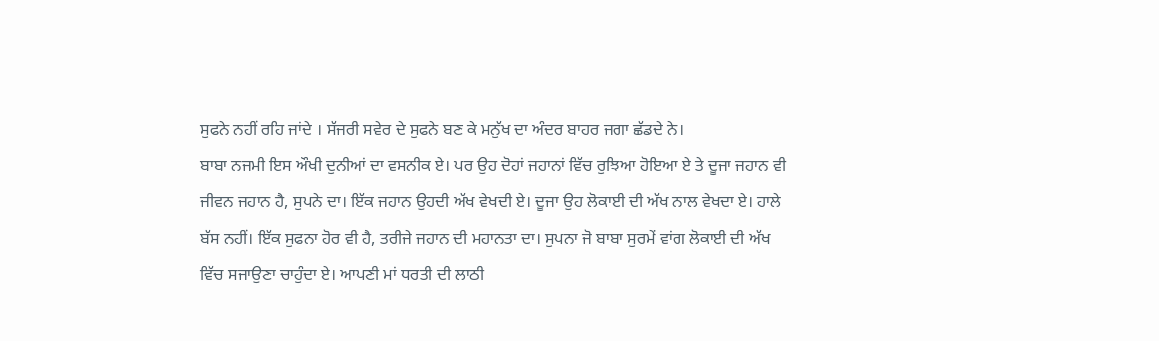ਸੁਫਨੇ ਨਹੀਂ ਰਹਿ ਜਾਂਦੇ । ਸੱਜਰੀ ਸਵੇਰ ਦੇ ਸੁਫਨੇ ਬਣ ਕੇ ਮਨੁੱਖ ਦਾ ਅੰਦਰ ਬਾਹਰ ਜਗਾ ਛੱਡਦੇ ਨੇ।
ਬਾਬਾ ਨਜਮੀ ਇਸ ਔਖੀ ਦੁਨੀਆਂ ਦਾ ਵਸਨੀਕ ਏ। ਪਰ ਉਹ ਦੋਹਾਂ ਜਹਾਨਾਂ ਵਿੱਚ ਰੁਝਿਆ ਹੋਇਆ ਏ ਤੇ ਦੂਜਾ ਜਹਾਨ ਵੀ ਜੀਵਨ ਜਹਾਨ ਹੈ, ਸੁਪਨੇ ਦਾ। ਇੱਕ ਜਹਾਨ ਉਹਦੀ ਅੱਖ ਵੇਖਦੀ ਏ। ਦੂਜਾ ਉਹ ਲੋਕਾਈ ਦੀ ਅੱਖ ਨਾਲ ਵੇਖਦਾ ਏ। ਹਾਲੇ ਬੱਸ ਨਹੀਂ। ਇੱਕ ਸੁਫਨਾ ਹੋਰ ਵੀ ਹੈ, ਤਰੀਜੇ ਜਹਾਨ ਦੀ ਮਹਾਨਤਾ ਦਾ। ਸੁਪਨਾ ਜੋ ਬਾਬਾ ਸੁਰਮੇਂ ਵਾਂਗ ਲੋਕਾਈ ਦੀ ਅੱਖ ਵਿੱਚ ਸਜਾਉਣਾ ਚਾਹੁੰਦਾ ਏ। ਆਪਣੀ ਮਾਂ ਧਰਤੀ ਦੀ ਲਾਠੀ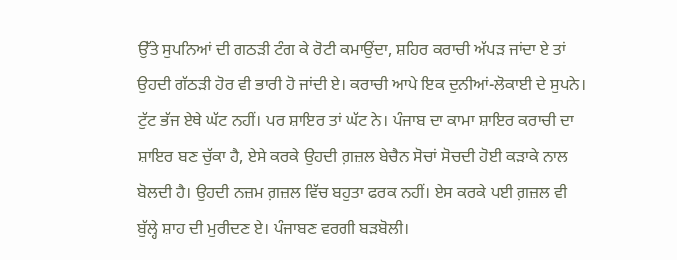ਉੱਤੇ ਸੁਪਨਿਆਂ ਦੀ ਗਠੜੀ ਟੰਗ ਕੇ ਰੋਟੀ ਕਮਾਉਂਦਾ, ਸ਼ਹਿਰ ਕਰਾਚੀ ਅੱਪੜ ਜਾਂਦਾ ਏ ਤਾਂ ਉਹਦੀ ਗੱਠੜੀ ਹੋਰ ਵੀ ਭਾਰੀ ਹੋ ਜਾਂਦੀ ਏ। ਕਰਾਚੀ ਆਪੇ ਇਕ ਦੁਨੀਆਂ-ਲੋਕਾਈ ਦੇ ਸੁਪਨੇ। ਟੁੱਟ ਭੱਜ ਏਥੇ ਘੱਟ ਨਹੀਂ। ਪਰ ਸ਼ਾਇਰ ਤਾਂ ਘੱਟ ਨੇ। ਪੰਜਾਬ ਦਾ ਕਾਮਾ ਸ਼ਾਇਰ ਕਰਾਚੀ ਦਾ ਸ਼ਾਇਰ ਬਣ ਚੁੱਕਾ ਹੈ, ਏਸੇ ਕਰਕੇ ਉਹਦੀ ਗ਼ਜ਼ਲ ਬੇਚੈਨ ਸੋਚਾਂ ਸੋਚਦੀ ਹੋਈ ਕੜਾਕੇ ਨਾਲ ਬੋਲਦੀ ਹੈ। ਉਹਦੀ ਨਜ਼ਮ ਗ਼ਜ਼ਲ ਵਿੱਚ ਬਹੁਤਾ ਫਰਕ ਨਹੀਂ। ਏਸ ਕਰਕੇ ਪਈ ਗ਼ਜ਼ਲ ਵੀ ਬੁੱਲ੍ਹੇ ਸ਼ਾਹ ਦੀ ਮੁਰੀਦਣ ਏ। ਪੰਜਾਬਣ ਵਰਗੀ ਬੜਬੋਲੀ।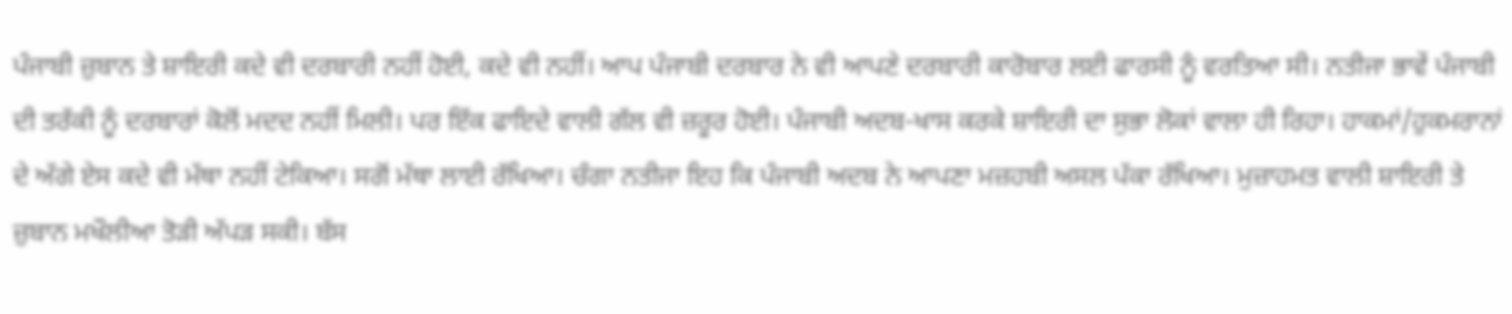ਪੰਜਾਬੀ ਜ਼ੁਬਾਨ ਤੇ ਸ਼ਾਇਰੀ ਕਦੇ ਵੀ ਦਰਬਾਰੀ ਨਹੀਂ ਹੋਈ, ਕਦੇ ਵੀ ਨਹੀਂ। ਆਪ ਪੰਜਾਬੀ ਦਰਬਾਰ ਨੇ ਵੀ ਆਪਣੇ ਦਰਬਾਰੀ ਕਾਰੋਬਾਰ ਲਈ ਫਾਰਸੀ ਨੂੰ ਵਰਤਿਆ ਸੀ। ਨਤੀਜਾ ਭਾਵੇਂ ਪੰਜਾਬੀ ਦੀ ਤਰੱਕੀ ਨੂੰ ਦਰਬਾਰਾਂ ਕੋਲੋਂ ਮਦਦ ਨਹੀਂ ਮਿਲੀ। ਪਰ ਇੱਕ ਫਾਇਦੇ ਵਾਲੀ ਗੱਲ ਵੀ ਜ਼ਰੂਰ ਹੋਈ। ਪੰਜਾਬੀ ਅਦਬ-ਖਾਸ ਕਰਕੇ ਸ਼ਾਇਰੀ ਦਾ ਸੁਭਾ ਲੋਕਾਂ ਵਾਲਾ ਹੀ ਰਿਹਾ। ਹਾਕਮਾਂ/ਹੁਕਮਰਾਨਾਂ ਦੇ ਅੱਗੇ ਏਸ ਕਦੇ ਵੀ ਮੱਥਾ ਨਹੀਂ ਟੇਕਿਆ। ਸਗੋਂ ਮੱਥਾ ਲਾਈ ਰੱਖਿਆ। ਚੰਗਾ ਨਤੀਜਾ ਇਹ ਕਿ ਪੰਜਾਬੀ ਅਦਬ ਨੇ ਆਪਣਾ ਮਜ਼ਹਬੀ ਅਸਲ ਪੱਕਾ ਰੱਖਿਆ। ਮੁਜ਼ਾਹਮਤ ਵਾਲੀ ਸ਼ਾਇਰੀ ਤੇ ਜ਼ੁਬਾਨ ਮਖੌਲੀਆ ਤੋੜੀ ਅੱਪੜ ਸਕੀ। ਬੱਸ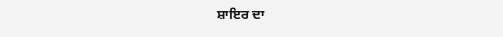ਸ਼ਾਇਰ ਦਾ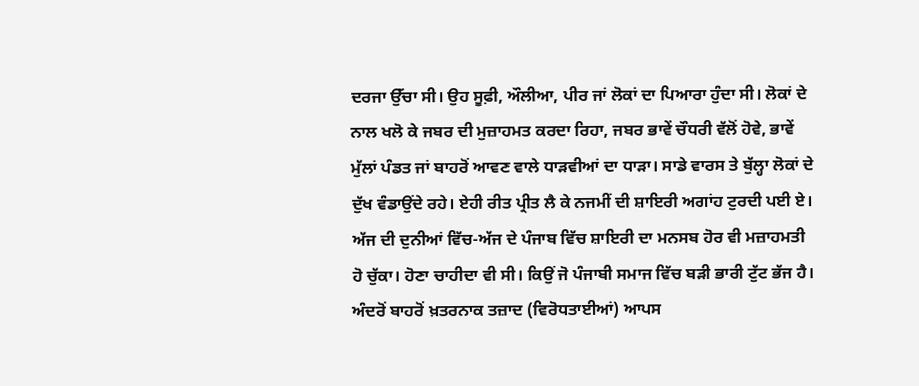ਦਰਜਾ ਉੱਚਾ ਸੀ। ਉਹ ਸੂਫ਼ੀ, ਔਲੀਆ, ਪੀਰ ਜਾਂ ਲੋਕਾਂ ਦਾ ਪਿਆਰਾ ਹੁੰਦਾ ਸੀ। ਲੋਕਾਂ ਦੇ ਨਾਲ ਖਲੋ ਕੇ ਜਬਰ ਦੀ ਮੁਜ਼ਾਹਮਤ ਕਰਦਾ ਰਿਹਾ, ਜਬਰ ਭਾਵੇਂ ਚੌਧਰੀ ਵੱਲੋਂ ਹੋਵੇ, ਭਾਵੇਂ ਮੁੱਲਾਂ ਪੰਡਤ ਜਾਂ ਬਾਹਰੋਂ ਆਵਣ ਵਾਲੇ ਧਾੜਵੀਆਂ ਦਾ ਧਾੜਾ। ਸਾਡੇ ਵਾਰਸ ਤੇ ਬੁੱਲ੍ਹਾ ਲੋਕਾਂ ਦੇ ਦੁੱਖ ਵੰਡਾਉਂਦੇ ਰਹੇ। ਏਹੀ ਰੀਤ ਪ੍ਰੀਤ ਲੈ ਕੇ ਨਜਮੀਂ ਦੀ ਸ਼ਾਇਰੀ ਅਗਾਂਹ ਟੁਰਦੀ ਪਈ ਏ।
ਅੱਜ ਦੀ ਦੁਨੀਆਂ ਵਿੱਚ-ਅੱਜ ਦੇ ਪੰਜਾਬ ਵਿੱਚ ਸ਼ਾਇਰੀ ਦਾ ਮਨਸਬ ਹੋਰ ਵੀ ਮਜ਼ਾਹਮਤੀ ਹੋ ਚੁੱਕਾ। ਹੋਣਾ ਚਾਹੀਦਾ ਵੀ ਸੀ। ਕਿਉਂ ਜੋ ਪੰਜਾਬੀ ਸਮਾਜ ਵਿੱਚ ਬੜੀ ਭਾਰੀ ਟੁੱਟ ਭੱਜ ਹੈ। ਅੰਦਰੋਂ ਬਾਹਰੋਂ ਖ਼ਤਰਨਾਕ ਤਜ਼ਾਦ (ਵਿਰੋਧਤਾਈਆਂ) ਆਪਸ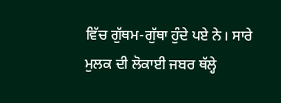ਵਿੱਚ ਗੁੱਥਮ-ਗੁੱਥਾ ਹੁੰਦੇ ਪਏ ਨੇ। ਸਾਰੇ ਮੁਲਕ ਦੀ ਲੋਕਾਈ ਜਬਰ ਥੱਲ੍ਹੇ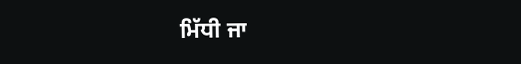ਮਿੱਧੀ ਜਾ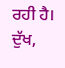ਰਹੀ ਹੈ। ਦੁੱਖ,